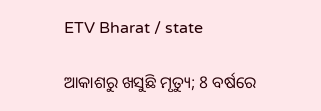ETV Bharat / state

ଆକାଶରୁ ଖସୁଛି ମୃତ୍ୟୁ; 8 ବର୍ଷରେ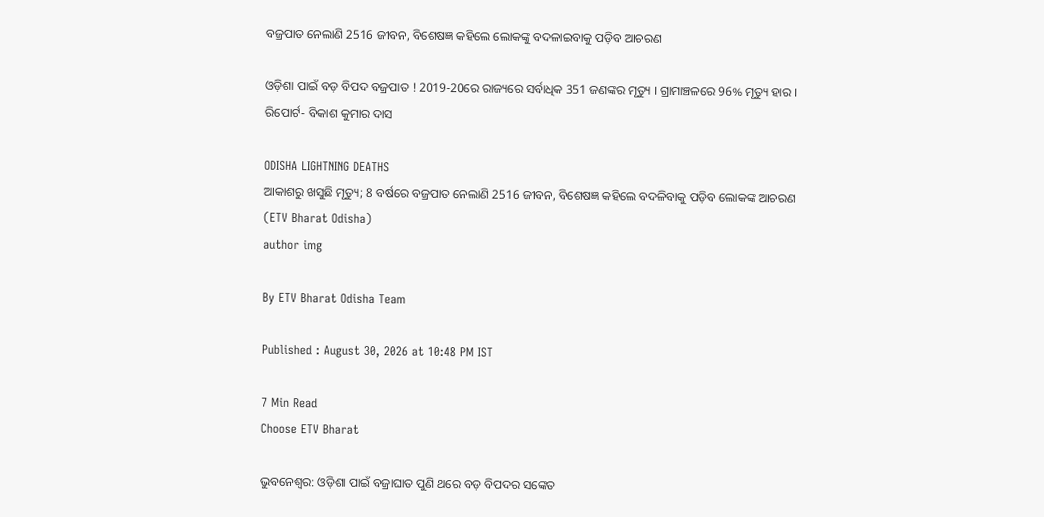ବଜ୍ରପାତ ନେଲାଣି 2516 ଜୀବନ, ବିଶେଷଜ୍ଞ କହିଲେ ଲୋକଙ୍କୁ ବଦଳାଇବାକୁ ପଡ଼ିବ ଆଚରଣ

ଓଡ଼ିଶା ପାଇଁ ବଡ଼ ବିପଦ ବଜ୍ରପାତ ! 2019-20ରେ ରାଜ୍ୟରେ ସର୍ବାଧିକ 351 ଜଣଙ୍କର ମୃତ୍ୟୁ । ଗ୍ରାମାଞ୍ଚଳରେ 96% ମୃତ୍ୟୁ ହାର । ରିପୋର୍ଟ- ବିକାଶ କୁମାର ଦାସ

ODISHA LIGHTNING DEATHS
ଆକାଶରୁ ଖସୁଛି ମୃତ୍ୟୁ; 8 ବର୍ଷରେ ବଜ୍ରପାତ ନେଲାଣି 2516 ଜୀବନ, ବିଶେଷଜ୍ଞ କହିଲେ ବଦଳିବାକୁ ପଡ଼ିବ ଲୋକଙ୍କ ଆଚରଣ (ETV Bharat Odisha)
author img

By ETV Bharat Odisha Team

Published : August 30, 2026 at 10:48 PM IST

7 Min Read
Choose ETV Bharat

ଭୁବନେଶ୍ବର: ଓଡ଼ିଶା ପାଇଁ ବଜ୍ରାଘାତ ପୁଣି ଥରେ ବଡ଼ ବିପଦର ସଙ୍କେତ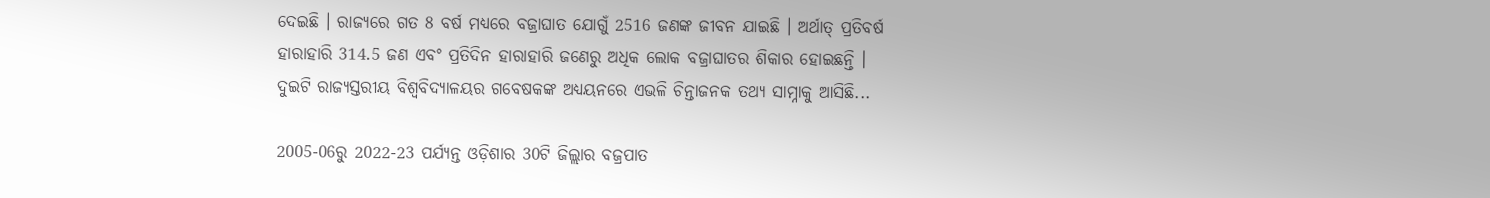ଦେଇଛି । ରାଜ୍ୟରେ ଗତ 8 ବର୍ଷ ମଧ୍ୟରେ ବଜ୍ରାଘାତ ଯୋଗୁଁ 2516 ଜଣଙ୍କ ଜୀବନ ଯାଇଛି । ଅର୍ଥାତ୍‌ ପ୍ରତିବର୍ଷ ହାରାହାରି 314.5 ଜଣ ଏବଂ ପ୍ରତିଦିନ ହାରାହାରି ଜଣେରୁ ଅଧିକ ଲୋକ ବଜ୍ରାଘାତର ଶିକାର ହୋଇଛନ୍ତି । ଦୁଇଟି ରାଜ୍ୟସ୍ତରୀୟ ବିଶ୍ୱବିଦ୍ୟାଳୟର ଗବେଷକଙ୍କ ଅଧ୍ୟୟନରେ ଏଭଳି ଚିନ୍ତାଜନକ ତଥ୍ୟ ସାମ୍ନାକୁ ଆସିଛି...

2005-06ରୁ 2022-23 ପର୍ଯ୍ୟନ୍ତ ଓଡ଼ିଶାର 30ଟି ଜିଲ୍ଲାର ବଜ୍ରପାତ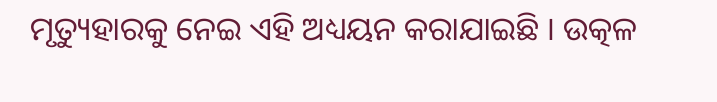ମୃତ୍ୟୁହାରକୁ ନେଇ ଏହି ଅଧ୍ୟୟନ କରାଯାଇଛି । ଉତ୍କଳ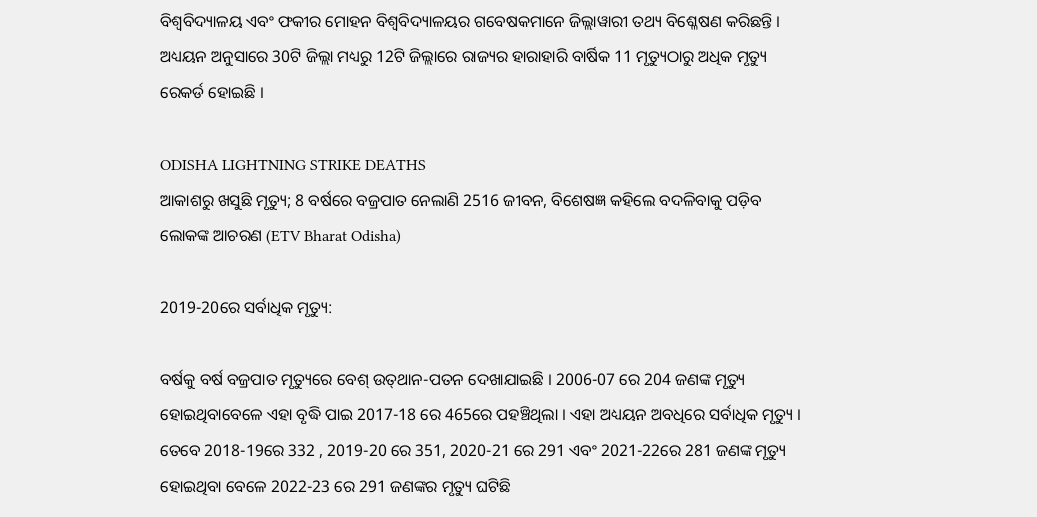ବିଶ୍ୱବିଦ୍ୟାଳୟ ଏବଂ ଫକୀର ମୋହନ ବିଶ୍ୱବିଦ୍ୟାଳୟର ଗବେଷକମାନେ ଜିଲ୍ଲାୱାରୀ ତଥ୍ୟ ବିଶ୍ଳେଷଣ କରିଛନ୍ତି । ଅଧ୍ୟୟନ ଅନୁସାରେ 30ଟି ଜିଲ୍ଲା ମଧ୍ୟରୁ 12ଟି ଜିଲ୍ଲାରେ ରାଜ୍ୟର ହାରାହାରି ବାର୍ଷିକ 11 ମୃତ୍ୟୁଠାରୁ ଅଧିକ ମୃତ୍ୟୁ ରେକର୍ଡ ହୋଇଛି ।

ODISHA LIGHTNING STRIKE DEATHS
ଆକାଶରୁ ଖସୁଛି ମୃତ୍ୟୁ; 8 ବର୍ଷରେ ବଜ୍ରପାତ ନେଲାଣି 2516 ଜୀବନ, ବିଶେଷଜ୍ଞ କହିଲେ ବଦଳିବାକୁ ପଡ଼ିବ ଲୋକଙ୍କ ଆଚରଣ (ETV Bharat Odisha)

2019-20ରେ ସର୍ବାଧିକ ମୃତ୍ୟୁ:

ବର୍ଷକୁ ବର୍ଷ ବଜ୍ରପାତ ମୃତ୍ୟୁରେ ବେଶ୍‌ ଉତ୍‌ଥାନ-ପତନ ଦେଖାଯାଇଛି । 2006-07 ରେ 204 ଜଣଙ୍କ ମୃତ୍ୟୁ ହୋଇଥିବାବେଳେ ଏହା ବୃଦ୍ଧି ପାଇ 2017-18 ରେ 465ରେ ପହଞ୍ଚିଥିଲା । ଏହା ଅଧ୍ୟୟନ ଅବଧିରେ ସର୍ବାଧିକ ମୃତ୍ୟୁ । ତେବେ 2018-19ରେ 332 , 2019-20 ରେ 351, 2020-21 ରେ 291 ଏବଂ 2021-22ରେ 281 ଜଣଙ୍କ ମୃତ୍ୟୁ ହୋଇଥିବା ବେଳେ 2022-23 ରେ 291 ଜଣଙ୍କର ମୃତ୍ୟୁ ଘଟିଛି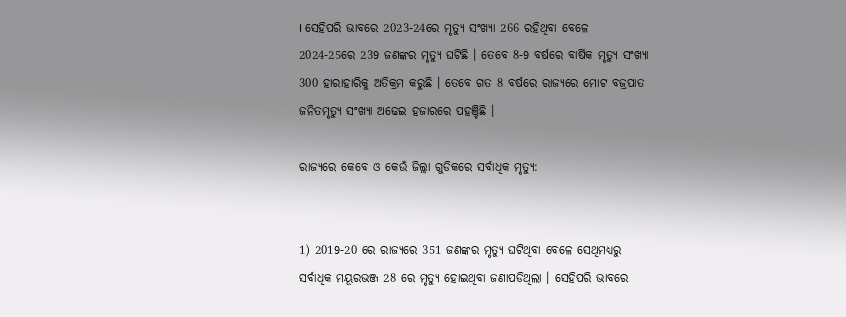। ସେହିପରି ଭାବରେ 2023-24ରେ ମୃତ୍ୟୁ ସଂଖ୍ୟା 266 ରହିଥିବା ବେଳେ 2024-25ରେ 239 ଜଣଙ୍କର ମୃତ୍ୟୁ ଘଟିଛି । ତେବେ 8-9 ବର୍ଷରେ ବାର୍ଷିକ ମୃତ୍ୟୁ ସଂଖ୍ୟା 300 ହାରାହାରିକୁ ଅତିକ୍ରମ କରୁଛି । ତେବେ ଗତ 8 ବର୍ଷରେ ରାଜ୍ୟରେ ମୋଟ ବଜ୍ରପାତ ଜନିତମୃତ୍ୟୁ ସଂଖ୍ୟା ଅଢେଇ ହଜାରରେ ପହଞ୍ଚିଛି ।

ରାଜ୍ୟରେ କେବେ ଓ କେଉଁ ଜିଲ୍ଲା ଗୁଡିକରେ ସର୍ବାଧିକ ମୃତ୍ୟୁ:


1) 2019-20 ରେ ରାଜ୍ୟରେ 351 ଜଣଙ୍କର ମୃତ୍ୟୁ ଘଟିଥିବା ବେଳେ ସେଥିମଧ୍ୟରୁ ସର୍ବାଧିକ ମୟୂରଭଞ୍ଜ 28 ରେ ମୃତ୍ୟୁ ହୋଇଥିବା ଜଣାପଡିଥିଲା । ସେହିପରି ଭାବରେ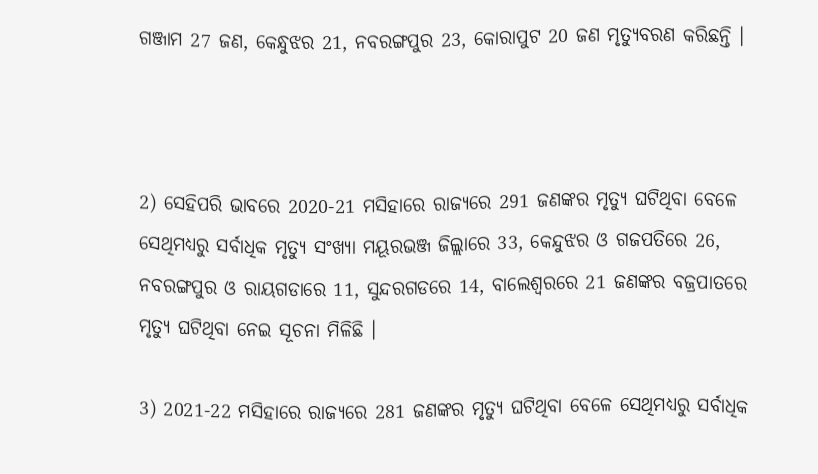ଗଞ୍ଜାମ 27 ଜଣ, କେନ୍ଧୁଝର 21, ନବରଙ୍ଗପୁର 23, କୋରାପୁଟ 20 ଜଣ ମୃତ୍ୟୁବରଣ କରିଛନ୍ତି ।



2) ସେହିପରି ଭାବରେ 2020-21 ମସିହାରେ ରାଜ୍ୟରେ 291 ଜଣଙ୍କର ମୃତ୍ୟୁ ଘଟିଥିବା ବେଳେ ସେଥିମଧ୍ୟରୁ ସର୍ବାଧିକ ମୃତ୍ୟୁ ସଂଖ୍ୟା ମୟୂରଭଞ୍ଜ ଜିଲ୍ଲାରେ 33, କେନ୍ଦୁଝର ଓ ଗଜପତିରେ 26, ନବରଙ୍ଗପୁର ଓ ରାୟଗଡାରେ 11, ସୁନ୍ଦରଗଡରେ 14, ବାଲେଶ୍ୱରରେ 21 ଜଣଙ୍କର ବଜ୍ରପାତରେ ମୃତ୍ୟୁ ଘଟିଥିବା ନେଇ ସୂଚନା ମିଳିଛି ।

3) 2021-22 ମସିହାରେ ରାଜ୍ୟରେ 281 ଜଣଙ୍କର ମୃତ୍ୟୁ ଘଟିଥିବା ବେଳେ ସେଥିମଧ୍ୟରୁ ସର୍ବାଧିକ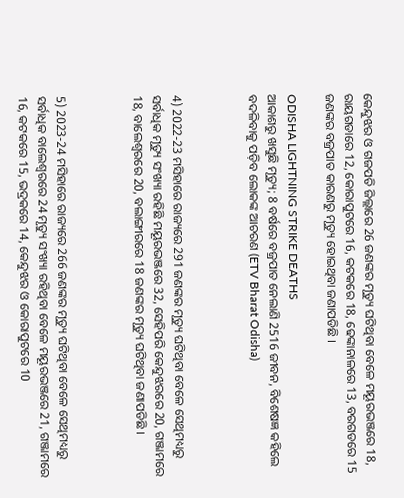କେନ୍ଦୁଝର ଓ ଗଜପତି ଜିଲ୍ଲାରେ 26 ଜଣଙ୍କର ମୃତ୍ୟୁ ଘଟିଥିବା ବେଳେ ମୟୂରଭଞ୍ଜରେ 18, ରାୟଗଡାରେ 12, କୋରାପୁଟରେ 16, କଟକରେ 18, ଢେଙ୍କାନାଳରେ 13, ବରଗଡରେ 15 ଜଣଙ୍କର ବଜ୍ରପାତ କାରଣରୁ ମୃତ୍ୟୁ ହୋଇଥିବା ଜଣାପଡିଛି ।

ODISHA LIGHTNING STRIKE DEATHS
ଆକାଶରୁ ଖସୁଛି ମୃତ୍ୟୁ; 8 ବର୍ଷରେ ବଜ୍ରପାତ ନେଲାଣି 2516 ଜୀବନ, ବିଶେଷଜ୍ଞ କହିଲେ ବଦଳିବାକୁ ପଡ଼ିବ ଲୋକଙ୍କ ଆଚରଣ (ETV Bharat Odisha)



4) 2022-23 ମସିହାରେ ରାଜ୍ୟରେ 291 ଜଣଙ୍କର ମୃତ୍ୟୁ ଘଟିଥିବା ବେଳେ ସେଥିମଧ୍ୟରୁ ସର୍ବାଧିକ ମୃତ୍ୟୁ ସଂଖ୍ୟା ରହିଛି ମୟୂରଭଞ୍ଜରେ 32, ସେହିପରି କେନ୍ଦୁଝରରେ 20, ଗଞ୍ଜାମରେ 18, ବାଲେଶ୍ୱରରେ 20, ବଲାଙ୍ଗୀରରେ 18 ଜଣଙ୍କର ମୃତ୍ୟୁ ଘଟିଥିବା ଜଣାପଡିଛି ।



5) 2023-24 ମସିହାରେ ରାଜ୍ୟରେ 266 ଜଣଙ୍କର ମୃତ୍ୟୁ ଘଟିଥିବା ବେଳେ ସେଥିମଧ୍ୟରୁ ସର୍ବାଧିକ ବାଲେଶ୍ୱରରେ 24 ମୃତ୍ୟୁ ସଂଖ୍ୟା ରହିଥିବା ବେଳେ ମୟୂରଭଞ୍ଜରେ 21, ଗଞ୍ଜାମରେ 16, କଟକରେ 15, ଭଦ୍ରକରେ 14, କେନ୍ଦୁଝର ଓ କୋରାପୁଟରେ 10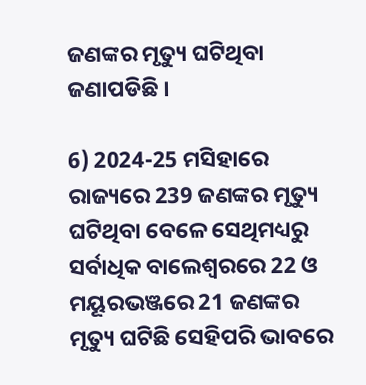ଜଣଙ୍କର ମୃତ୍ୟୁ ଘଟିଥିବା ଜଣାପଡିଛି ।

6) 2024-25 ମସିହାରେ ରାଜ୍ୟରେ 239 ଜଣଙ୍କର ମୃତ୍ୟୁ ଘଟିଥିବା ବେଳେ ସେଥିମଧ୍ୟରୁ ସର୍ବାଧିକ ବାଲେଶ୍ୱରରେ 22 ଓ ମୟୂରଭଞ୍ଜରେ 21 ଜଣଙ୍କର ମୃତ୍ୟୁ ଘଟିଛି ସେହିପରି ଭାବରେ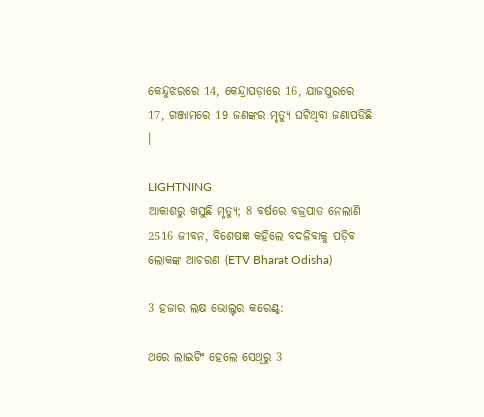କେନ୍ଦୁଝରରେ 14, କେନ୍ଦ୍ରାପଡ଼ାରେ 16, ଯାଜପୁରରେ 17, ଗଞ୍ଜାମରେ 19 ଜଣଙ୍କର ମୃତ୍ୟୁ ଘଟିଥିବା ଜଣାପଡିଛି ।

LIGHTNING
ଆକାଶରୁ ଖସୁଛି ମୃତ୍ୟୁ; 8 ବର୍ଷରେ ବଜ୍ରପାତ ନେଲାଣି 2516 ଜୀବନ, ବିଶେଷଜ୍ଞ କହିଲେ ବଦଳିବାକୁ ପଡ଼ିବ ଲୋକଙ୍କ ଆଚରଣ (ETV Bharat Odisha)

3 ହଜାର ଲକ୍ଷ ଭୋଲ୍ଟର କରେଣ୍ଟ୍:

ଥରେ ଲାଇଟିଂ ହେଲେ ସେଥିରୁ 3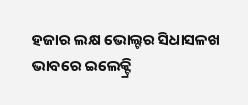ହଜାର ଲକ୍ଷ ଭୋଲ୍ଟର ସିଧାସଳଖ ଭାବରେ ଇଲେକ୍ଟ୍ରି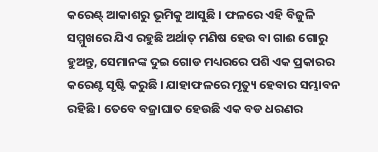କରେଣ୍ଟ୍ ଆକାଶରୁ ଭୂମିକୁ ଆସୁଛି । ଫଳରେ ଏହି ବିଜୁଳି ସମ୍ମୁଖରେ ଯିଏ ରହୁଛି ଅର୍ଥାତ୍ ମଣିଷ ହେଉ ବା ଗାଈ ଗୋରୁ ହୁଅନ୍ତୁ, ସେମାନଙ୍କ ଦୁଇ ଗୋଡ ମଧ୍ୟରରେ ପଶି ଏକ ପ୍ରକାରର କରେଣ୍ଟ ସୃଷ୍ଟି କରୁଛି । ଯାହାଫଳରେ ମୃତ୍ୟୁ ହେବାର ସମ୍ଭାବନ ରହିଛି । ତେବେ ବଜ୍ରାଘାତ ହେଉଛି ଏକ ବଡ ଧରଣର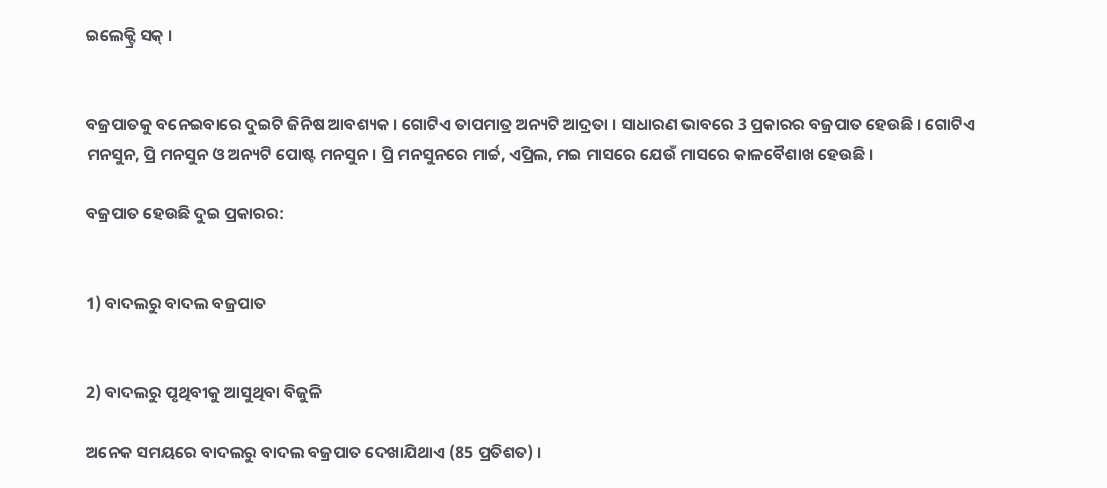ଇଲେକ୍ଟ୍ରି ସକ୍ ।


ବଜ୍ରପାତକୁ ବନେଇବାରେ ଦୁଇଟି ଜିନିଷ ଆବଶ୍ୟକ । ଗୋଟିଏ ତାପମାତ୍ର ଅନ୍ୟଟି ଆଦ୍ରତା । ସାଧାରଣ ଭାବରେ 3 ପ୍ରକାରର ବଜ୍ରପାତ ହେଉଛି । ଗୋଟିଏ ମନସୁନ, ପ୍ରି ମନସୁନ ଓ ଅନ୍ୟଟି ପୋଷ୍ଟ ମନସୁନ । ପ୍ରି ମନସୁନରେ ମାର୍ଚ୍ଚ, ଏପ୍ରିଲ, ମଇ ମାସରେ ଯେଉଁ ମାସରେ କାଳବୈଶାଖ ହେଉଛି ।

ବଜ୍ରପାତ ହେଉଛି ଦୁଇ ପ୍ରକାରର:


1) ବାଦଲରୁ ବାଦଲ ବଜ୍ରପାତ


2) ବାଦଲରୁ ପୃଥିବୀକୁ ଆସୁଥିବା ବିଜୁଳି

ଅନେକ ସମୟରେ ବାଦଲରୁ ବାଦଲ ବଜ୍ରପାତ ଦେଖାଯିଥାଏ (85 ପ୍ରତିଶତ) ।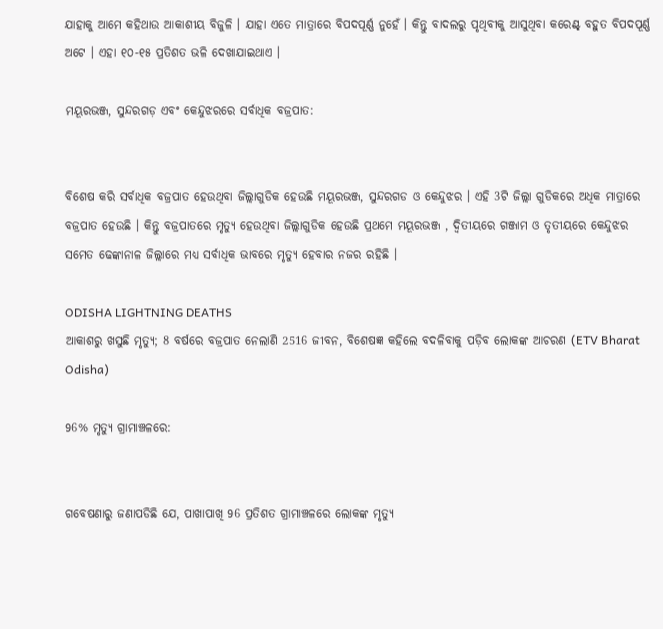ଯାହାକୁ ଆମେ କହିଥାଉ ଆକାଶୀୟ ବିଜୁଳି । ଯାହା ଏତେ ମାତ୍ରାରେ ବିପଦପୂର୍ଣ୍ଣ ନୁହେଁ । କିନ୍ତୁ ବାଦଲରୁ ପୃଥିବୀକୁ ଆସୁଥିବା କରେଣ୍ଟ୍ ବହୁତ ବିପଦପୂର୍ଣ୍ଣ ଅଟେ । ଏହା ୧୦-୧୫ ପ୍ରତିଶତ ଭଳି ଦେଖାଯାଇଥାଏ ।

ମୟୂରଭଞ୍ଜ, ସୁନ୍ଦରଗଡ଼ ଏବଂ କେନ୍ଦୁଝରରେ ସର୍ବାଧିକ ବଜ୍ରପାତ:


ବିଶେଷ କରି ସର୍ବାଧିକ ବଜ୍ରପାତ ହେଉଥିବା ଜିଲ୍ଲାଗୁଡିକ ହେଉଛି ମୟୂରଭଞ୍ଜ, ସୁନ୍ଦରଗଡ ଓ କେନ୍ଦୁଝର । ଏହି 3ଟି ଜିଲ୍ଲା ଗୁଡିକରେ ଅଧିକ ମାତ୍ରାରେ ବଜ୍ରପାତ ହେଉଛି । କିନ୍ତୁ ବଜ୍ରପାତରେ ମୃତ୍ୟୁ ହେଉଥିବା ଜିଲ୍ଲାଗୁଡିକ ହେଉଛି ପ୍ରଥମେ ମୟୂରଭଞ୍ଜ , ଦ୍ୱିତୀୟରେ ଗଞ୍ଜାମ ଓ ତୃତୀୟରେ କେନ୍ଦୁଝର ସମେତ ଢେଙ୍କାନାଳ ଜିଲ୍ଲାରେ ମଧ୍ୟ ସର୍ବାଧିକ ଭାବରେ ମୃତ୍ୟୁ ହେବାର ନଜର ରହିଛି ।

ODISHA LIGHTNING DEATHS
ଆକାଶରୁ ଖସୁଛି ମୃତ୍ୟୁ; 8 ବର୍ଷରେ ବଜ୍ରପାତ ନେଲାଣି 2516 ଜୀବନ, ବିଶେଷଜ୍ଞ କହିଲେ ବଦଳିବାକୁ ପଡ଼ିବ ଲୋକଙ୍କ ଆଚରଣ (ETV Bharat Odisha)

96% ମୃତ୍ୟୁ ଗ୍ରାମାଞ୍ଚଳରେ:


ଗବେଷଣାରୁ ଜଣାପଡିଛି ଯେ, ପାଖାପାଖି 96 ପ୍ରତିଶତ ଗ୍ରାମାଞ୍ଚଳରେ ଲୋକଙ୍କ ମୃତ୍ୟୁ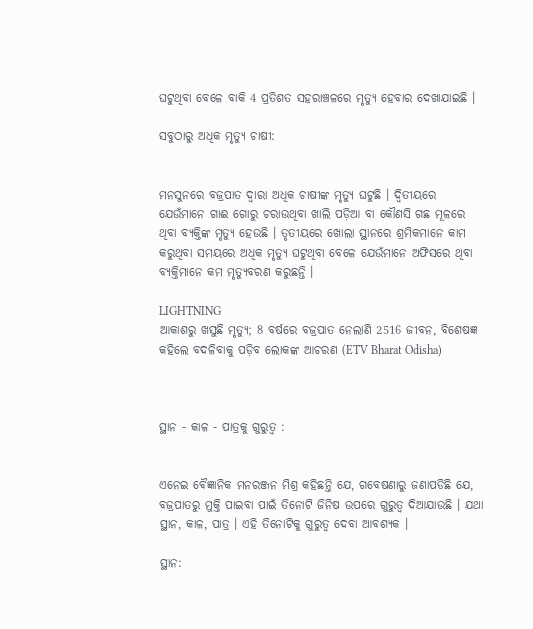ଘଟୁଥିବା ବେଳେ ବାକି 4 ପ୍ରତିଶତ ସହରାଞ୍ଚଳରେ ମୃତ୍ୟୁ ହେବାର ଦେଖାଯାଇଛି ।

ସବୁଠାରୁ ଅଧିକ ମୃତ୍ୟୁ ଚାଷୀ:


ମନସୁନରେ ବଜ୍ରପାତ ଦ୍ୱାରା ଅଧିକ ଚାଷୀଙ୍କ ମୃତ୍ୟୁ ଘଟୁଛି । ଦ୍ୱିତୀୟରେ ଯେଉଁମାନେ ଗାଈ ଗୋରୁ ଚରାଉଥିବା ଖାଲି ପଡ଼ିଆ ବା କୌଣସି ଗଛ ମୂଳରେ ଥିବା ବ୍ୟକ୍ତିଙ୍କ ମୃତ୍ୟୁ ହେଉଛି । ତୃତୀୟରେ ଖୋଲା ସ୍ଥାନରେ ଶ୍ରମିକମାନେ କାମ କରୁଥିବା ସମୟରେ ଅଧିକ ମୃତ୍ୟୁ ଘଟୁଥିବା ବେଳେ ଯେଉଁମାନେ ଅଫିସରେ ଥିବା ବ୍ୟକ୍ତିମାନେ କମ ମୃତ୍ୟୁବରଣ କରୁଛନ୍ତି ।

LIGHTNING
ଆକାଶରୁ ଖସୁଛି ମୃତ୍ୟୁ; 8 ବର୍ଷରେ ବଜ୍ରପାତ ନେଲାଣି 2516 ଜୀବନ, ବିଶେଷଜ୍ଞ କହିଲେ ବଦଳିବାକୁ ପଡ଼ିବ ଲୋକଙ୍କ ଆଚରଣ (ETV Bharat Odisha)



ସ୍ଥାନ - କାଳ - ପାତ୍ରକୁ ଗୁରୁତ୍ୱ :


ଏନେଇ ବୈଜ୍ଞାନିକ ମନରଞ୍ଜନ ମିଶ୍ର କହିଛନ୍ତି ଯେ, ଗବେଷଣାରୁ ଜଣାପଡିଛି ଯେ, ବଜ୍ରପାତରୁ ମୁକ୍ତି ପାଇବା ପାଇଁ ତିନୋଟି ଜିନିଷ ଉପରେ ଗୁରୁତ୍ୱ ଦିଆଯାଉଛି । ଯଥା ସ୍ଥାନ, କାଳ, ପାତ୍ର । ଏହି ତିନୋଟିକୁ ଗୁରୁତ୍ୱ ଦେବା ଆବଶ୍ୟକ ।

ସ୍ଥାନ: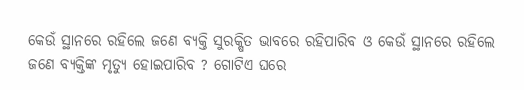କେଉଁ ସ୍ଥାନରେ ରହିଲେ ଜଣେ ବ୍ୟକ୍ତି ସୁରକ୍ଷିତ ଭାବରେ ରହିପାରିବ ଓ କେଉଁ ସ୍ଥାନରେ ରହିଲେ ଜଣେ ବ୍ୟକ୍ତିଙ୍କ ମୃତ୍ୟୁ ହୋଇପାରିବ ? ଗୋଟିଏ ଘରେ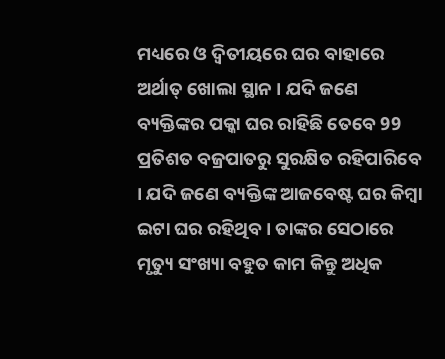ମଧ୍ୟରେ ଓ ଦ୍ୱିତୀୟରେ ଘର ବାହାରେ ଅର୍ଥାତ୍ ଖୋଲା ସ୍ଥାନ । ଯଦି ଜଣେ ବ୍ୟକ୍ତିଙ୍କର ପକ୍କା ଘର ରାହିଛି ତେବେ 99 ପ୍ରତିଶତ ବଜ୍ରପାତରୁ ସୁରକ୍ଷିତ ରହିପାରିବେ । ଯଦି ଜଣେ ବ୍ୟକ୍ତିଙ୍କ ଆଜବେଷ୍ଟ ଘର କିମ୍ବା ଇଟା ଘର ରହିଥିବ । ତାଙ୍କର ସେଠାରେ ମୃତ୍ୟୁ ସଂଖ୍ୟା ବହୁତ କାମ କିନ୍ତୁ ଅଧିକ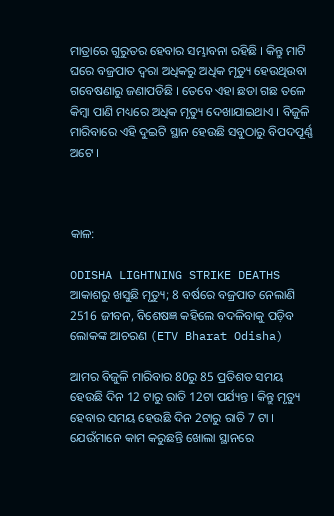ମାତ୍ରାରେ ଗୁରୁତର ହେବାର ସମ୍ଭାବନା ରହିଛି । କିନ୍ତୁ ମାଟି ଘରେ ବଜ୍ରପାତ ଦ୍ୱରା ଅଧିକରୁ ଅଧିକ ମୃତ୍ୟୁ ହେଉଥିଉବା ଗବେଷଣାରୁ ଜଣାପଡିଛି । ତେବେ ଏହା ଛଡା ଗଛ ତଳେ କିମ୍ବା ପାଣି ମଧ୍ୟରେ ଅଧିକ ମୃତ୍ୟୁ ଦେଖାଯାଇଥାଏ । ବିଜୁଳି ମାରିବାରେ ଏହି ଦୁଇଟି ସ୍ଥାନ ହେଉଛି ସବୁଠାରୁ ବିପଦପୂର୍ଣ୍ଣ ଅଟେ ।



କାଳ:

ODISHA LIGHTNING STRIKE DEATHS
ଆକାଶରୁ ଖସୁଛି ମୃତ୍ୟୁ; 8 ବର୍ଷରେ ବଜ୍ରପାତ ନେଲାଣି 2516 ଜୀବନ, ବିଶେଷଜ୍ଞ କହିଲେ ବଦଳିବାକୁ ପଡ଼ିବ ଲୋକଙ୍କ ଆଚରଣ (ETV Bharat Odisha)

ଆମର ବିଜୁଳି ମାରିବାର 80ରୁ 85 ପ୍ରତିଶତ ସମୟ ହେଉଛି ଦିନ 12 ଟାରୁ ରାତି 12ଟା ପର୍ଯ୍ୟନ୍ତ । କିନ୍ତୁ ମୃତ୍ୟୁ ହେବାର ସମୟ ହେଉଛି ଦିନ 2ଟାରୁ ରାତି 7 ଟା । ଯେଉଁମାନେ କାମ କରୁଛନ୍ତି ଖୋଲା ସ୍ଥାନରେ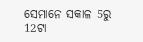ସେମାନେ ସକାଳ 5ରୁ 12ଟା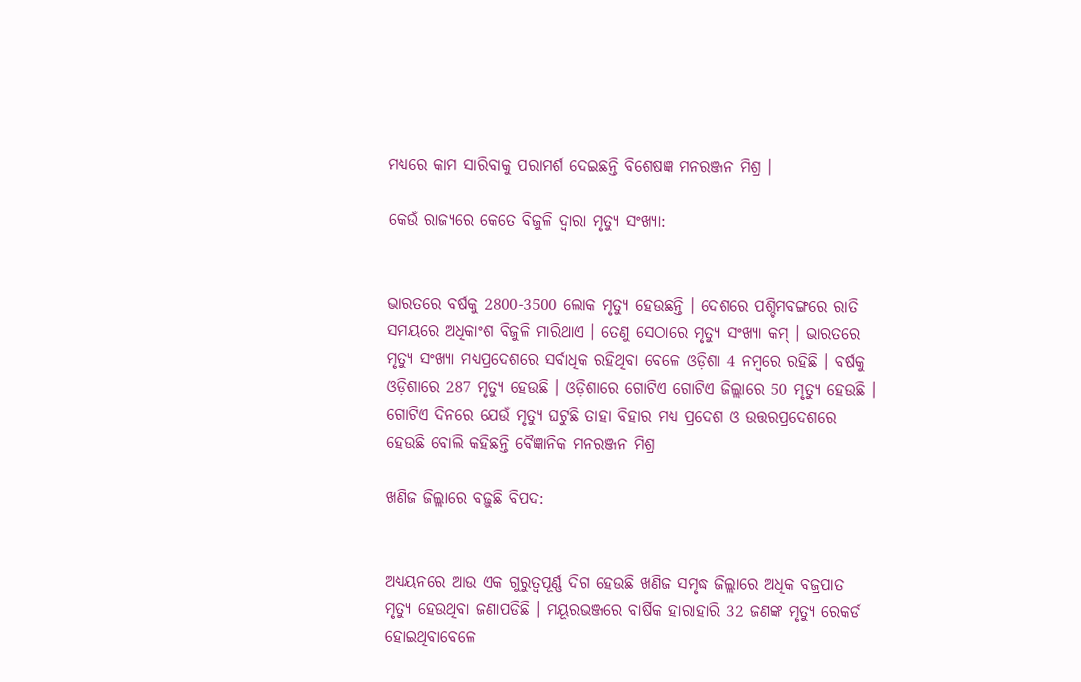ମଧ୍ୟରେ କାମ ସାରିବାକୁ ପରାମର୍ଶ ଦେଇଛନ୍ତି ବିଶେଷଜ୍ଞ ମନରଞ୍ଜନ ମିଶ୍ର ।

କେଉଁ ରାଜ୍ୟରେ କେତେ ବିଜୁଳି ଦ୍ୱାରା ମୃତ୍ୟୁ ସଂଖ୍ୟା:


ଭାରତରେ ବର୍ଷକୁ 2800-3500 ଲୋକ ମୃତ୍ୟୁ ହେଉଛନ୍ତି । ଦେଶରେ ପଶ୍ଚିମବଙ୍ଗରେ ରାତି ସମୟରେ ଅଧିକାଂଶ ବିଜୁଳି ମାରିଥାଏ । ତେଣୁ ସେଠାରେ ମୃତ୍ୟୁ ସଂଖ୍ୟା କମ୍ । ଭାରତରେ ମୃତ୍ୟୁ ସଂଖ୍ୟା ମଧ୍ୟପ୍ରଦେଶରେ ସର୍ବାଧିକ ରହିଥିବା ବେଳେ ଓଡ଼ିଶା 4 ନମ୍ବରେ ରହିଛି । ବର୍ଷକୁ ଓଡ଼ିଶାରେ 287 ମୃତ୍ୟୁ ହେଉଛି । ଓଡ଼ିଶାରେ ଗୋଟିଏ ଗୋଟିଏ ଜିଲ୍ଲାରେ 50 ମୃତ୍ୟୁ ହେଉଛି । ଗୋଟିଏ ଦିନରେ ଯେଉଁ ମୃତ୍ୟୁ ଘଟୁଛି ତାହା ବିହାର ମଧ୍ୟ ପ୍ରଦେଶ ଓ ଉତ୍ତରପ୍ରଦେଶରେ ହେଉଛି ବୋଲି କହିଛନ୍ତି ବୈଜ୍ଞାନିକ ମନରଞ୍ଜନ ମିଶ୍ର

ଖଣିଜ ଜିଲ୍ଲାରେ ବଢ଼ୁଛି ବିପଦ:


ଅଧ୍ୟୟନରେ ଆଉ ଏକ ଗୁରୁତ୍ୱପୂର୍ଣ୍ଣ ଦିଗ ହେଉଛି ଖଣିଜ ସମୃଦ୍ଧ ଜିଲ୍ଲାରେ ଅଧିକ ବଜ୍ରପାତ ମୃତ୍ୟୁ ହେଉଥିବା ଜଣାପଡିଛି । ମୟୂରଭଞ୍ଜରେ ବାର୍ଷିକ ହାରାହାରି 32 ଜଣଙ୍କ ମୃତ୍ୟୁ ରେକର୍ଡ ହୋଇଥିବାବେଳେ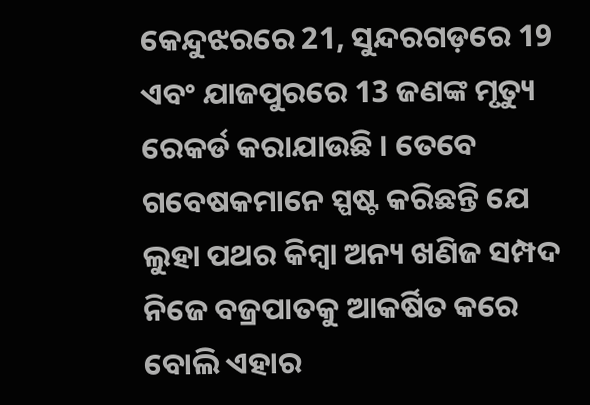କେନ୍ଦୁଝରରେ 21, ସୁନ୍ଦରଗଡ଼ରେ 19 ଏବଂ ଯାଜପୁରରେ 13 ଜଣଙ୍କ ମୃତ୍ୟୁ ରେକର୍ଡ କରାଯାଉଛି । ତେବେ ଗବେଷକମାନେ ସ୍ପଷ୍ଟ କରିଛନ୍ତି ଯେ ଲୁହା ପଥର କିମ୍ବା ଅନ୍ୟ ଖଣିଜ ସମ୍ପଦ ନିଜେ ବଜ୍ରପାତକୁ ଆକର୍ଷିତ କରେ ବୋଲି ଏହାର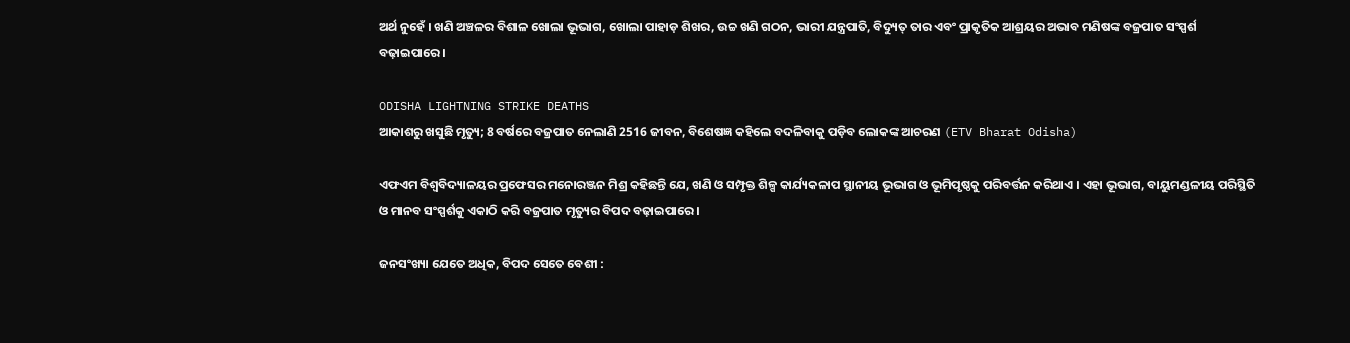ଅର୍ଥ ନୁହେଁ । ଖଣି ଅଞ୍ଚଳର ବିଶାଳ ଖୋଲା ଭୂଭାଗ, ଖୋଲା ପାହାଡ଼ ଶିଖର, ଉଚ୍ଚ ଖଣି ଗଠନ, ଭାରୀ ଯନ୍ତ୍ରପାତି, ବିଦ୍ୟୁତ୍‌ ତାର ଏବଂ ପ୍ରାକୃତିକ ଆଶ୍ରୟର ଅଭାବ ମଣିଷଙ୍କ ବଜ୍ରପାତ ସଂସ୍ପର୍ଶ ବଢ଼ାଇପାରେ ।

ODISHA LIGHTNING STRIKE DEATHS
ଆକାଶରୁ ଖସୁଛି ମୃତ୍ୟୁ; 8 ବର୍ଷରେ ବଜ୍ରପାତ ନେଲାଣି 2516 ଜୀବନ, ବିଶେଷଜ୍ଞ କହିଲେ ବଦଳିବାକୁ ପଡ଼ିବ ଲୋକଙ୍କ ଆଚରଣ (ETV Bharat Odisha)

ଏଫଏମ ବିଶ୍ୱବିଦ୍ୟାଳୟର ପ୍ରଫେସର ମନୋରଞ୍ଜନ ମିଶ୍ର କହିଛନ୍ତି ଯେ, ଖଣି ଓ ସମ୍ପୃକ୍ତ ଶିଳ୍ପ କାର୍ଯ୍ୟକଳାପ ସ୍ଥାନୀୟ ଭୂଭାଗ ଓ ଭୂମିପୃଷ୍ଠକୁ ପରିବର୍ତ୍ତନ କରିଥାଏ । ଏହା ଭୂଭାଗ, ବାୟୁମଣ୍ଡଳୀୟ ପରିସ୍ଥିତି ଓ ମାନବ ସଂସ୍ପର୍ଶକୁ ଏକାଠି କରି ବଜ୍ରପାତ ମୃତ୍ୟୁର ବିପଦ ବଢ଼ାଇପାରେ ।

ଜନସଂଖ୍ୟା ଯେତେ ଅଧିକ, ବିପଦ ସେତେ ବେଶୀ :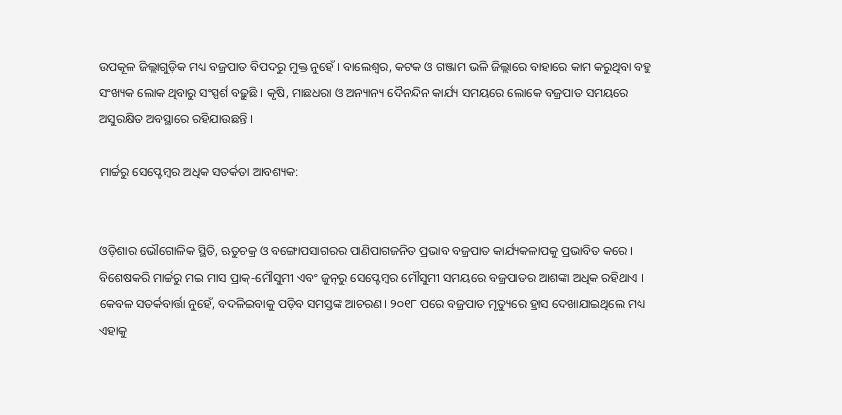ଉପକୂଳ ଜିଲ୍ଲାଗୁଡ଼ିକ ମଧ୍ୟ ବଜ୍ରପାତ ବିପଦରୁ ମୁକ୍ତ ନୁହେଁ । ବାଲେଶ୍ୱର, କଟକ ଓ ଗଞ୍ଜାମ ଭଳି ଜିଲ୍ଲାରେ ବାହାରେ କାମ କରୁଥିବା ବହୁ ସଂଖ୍ୟକ ଲୋକ ଥିବାରୁ ସଂସ୍ପର୍ଶ ବଢ଼ୁଛି । କୃଷି, ମାଛଧରା ଓ ଅନ୍ୟାନ୍ୟ ଦୈନନ୍ଦିନ କାର୍ଯ୍ୟ ସମୟରେ ଲୋକେ ବଜ୍ରପାତ ସମୟରେ ଅସୁରକ୍ଷିତ ଅବସ୍ଥାରେ ରହିଯାଉଛନ୍ତି ।

ମାର୍ଚ୍ଚରୁ ସେପ୍ଟେମ୍ବର ଅଧିକ ସତର୍କତା ଆବଶ୍ୟକ:


ଓଡ଼ିଶାର ଭୌଗୋଳିକ ସ୍ଥିତି, ଋତୁଚକ୍ର ଓ ବଙ୍ଗୋପସାଗରର ପାଣିପାଗଜନିତ ପ୍ରଭାବ ବଜ୍ରପାତ କାର୍ଯ୍ୟକଳାପକୁ ପ୍ରଭାବିତ କରେ । ବିଶେଷକରି ମାର୍ଚ୍ଚରୁ ମଇ ମାସ ପ୍ରାକ୍‌-ମୌସୁମୀ ଏବଂ ଜୁନ୍‌ରୁ ସେପ୍ଟେମ୍ବର ମୌସୁମୀ ସମୟରେ ବଜ୍ରପାତର ଆଶଙ୍କା ଅଧିକ ରହିଥାଏ । କେବଳ ସତର୍କବାର୍ତ୍ତା ନୁହେଁ, ବଦଳିଇବାକୁ ପଡ଼ିବ ସମସ୍ତଙ୍କ ଆଚରଣ। ୨୦୧୮ ପରେ ବଜ୍ରପାତ ମୃତ୍ୟୁରେ ହ୍ରାସ ଦେଖାଯାଇଥିଲେ ମଧ୍ୟ ଏହାକୁ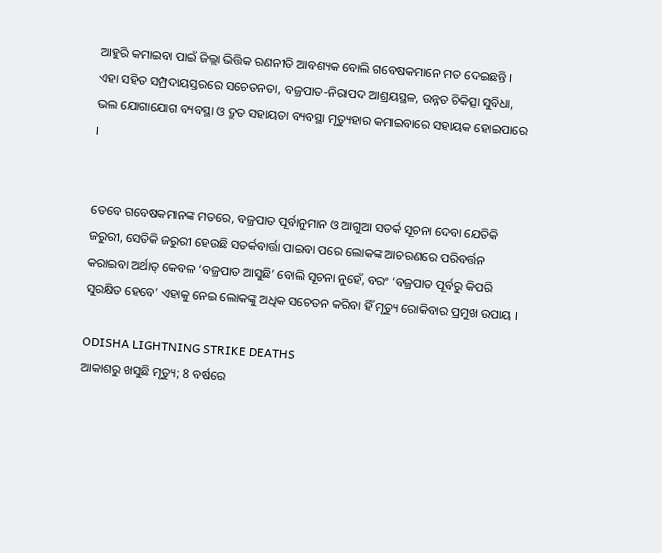ଆହୁରି କମାଇବା ପାଇଁ ଜିଲ୍ଲା ଭିତ୍ତିକ ରଣନୀତି ଆବଶ୍ୟକ ବୋଲି ଗବେଷକମାନେ ମତ ଦେଇଛନ୍ତି । ଏହା ସହିତ ସମ୍ପ୍ରଦାୟସ୍ତରରେ ସଚେତନତା, ବଜ୍ରପାତ-ନିରାପଦ ଆଶ୍ରୟସ୍ଥଳ, ଉନ୍ନତ ଚିକିତ୍ସା ସୁବିଧା, ଭଲ ଯୋଗାଯୋଗ ବ୍ୟବସ୍ଥା ଓ ଦ୍ରୁତ ସହାୟତା ବ୍ୟବସ୍ଥା ମୃତ୍ୟୁହାର କମାଇବାରେ ସହାୟକ ହୋଇପାରେ ।


ତେବେ ଗବେଷକମାନଙ୍କ ମତରେ, ବଜ୍ରପାତ ପୂର୍ବାନୁମାନ ଓ ଆଗୁଆ ସତର୍କ ସୂଚନା ଦେବା ଯେତିକି ଜରୁରୀ, ସେତିକି ଜରୁରୀ ହେଉଛି ସତର୍କବାର୍ତ୍ତା ପାଇବା ପରେ ଲୋକଙ୍କ ଆଚରଣରେ ପରିବର୍ତ୍ତନ କରାଇବା ଅର୍ଥାତ୍‌ କେବଳ ‘ବଜ୍ରପାତ ଆସୁଛି’ ବୋଲି ସୂଚନା ନୁହେଁ, ବରଂ ‘ବଜ୍ରପାତ ପୂର୍ବରୁ କିପରି ସୁରକ୍ଷିତ ହେବେ’ ଏହାକୁ ନେଇ ଲୋକଙ୍କୁ ଅଧିକ ସଚେତନ କରିବା ହିଁ ମୃତ୍ୟୁ ରୋକିବାର ପ୍ରମୁଖ ଉପାୟ ।

ODISHA LIGHTNING STRIKE DEATHS
ଆକାଶରୁ ଖସୁଛି ମୃତ୍ୟୁ; 8 ବର୍ଷରେ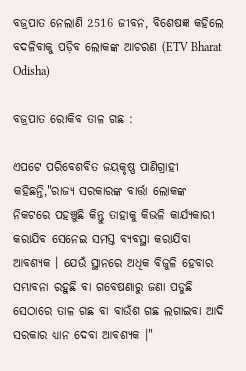ବଜ୍ରପାତ ନେଲାଣି 2516 ଜୀବନ, ବିଶେଷଜ୍ଞ କହିଲେ ବଦଳିବାକୁ ପଡ଼ିବ ଲୋକଙ୍କ ଆଚରଣ (ETV Bharat Odisha)

ବଜ୍ରପାତ ରୋକିବ ତାଳ ଗଛ :

ଏପଟେ ପରିବେଶବିତ ଜୟକୃଷ୍ଣ ପାଣିଗ୍ରାହୀ କହିଛନ୍ତି,"ରାଜ୍ୟ ସରକାରଙ୍କ ବାର୍ତ୍ତା ଲୋକଙ୍କ ନିକଟରେ ପହଞ୍ଚୁଛି କିନ୍ତୁ ତାହାକୁ କିଭଳି କାର୍ଯ୍ୟକାରୀ କରାଯିବ ସେନେଇ ସମସ୍ତ ବ୍ୟବସ୍ଥା କରାଯିବା ଆବଶ୍ୟକ । ଯେଉଁ ସ୍ଥାନରେ ଅଧିକ ବିଜୁଳି ହେବାର ସମ୍ଭାବନା ରହୁଛି ବା ଗବେଷଣାରୁ ଜଣା ପଡୁଛି ସେଠାରେ ତାଳ ଗଛ ବା ବାଉଁଶ ଗଛ ଲଗାଇବା ଆଦି ସରକାର ଧ୍ୟାନ ଦେବା ଆବଶ୍ୟକ ।"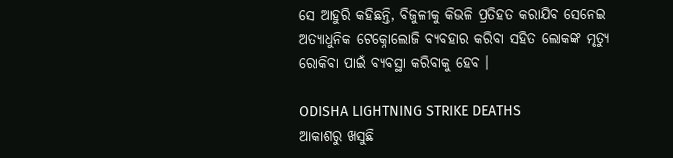ସେ ଆହୁରି କହିଛନ୍ତି, ବିଜୁଳୀକୁ କିଭଳି ପ୍ରତିହତ କରାଯିବ ସେନେଇ ଅତ୍ୟାଧୁନିକ ଟେକ୍ନୋଲୋଜି ବ୍ୟବହାର କରିବା ସହିତ ଲୋକଙ୍କ ମୃତ୍ୟୁ ରୋକିବା ପାଇଁ ବ୍ୟବସ୍ଥା କରିବାକୁ ହେବ ।

ODISHA LIGHTNING STRIKE DEATHS
ଆକାଶରୁ ଖସୁଛି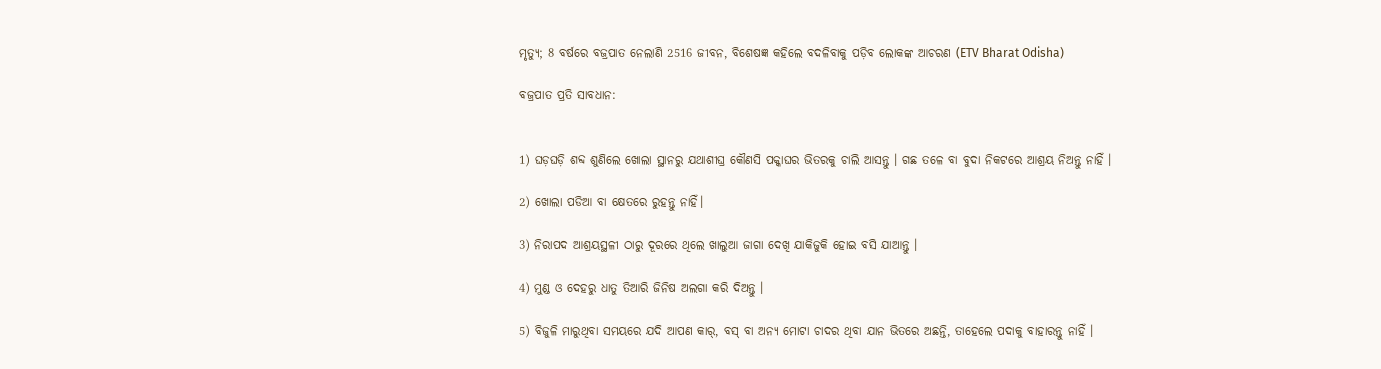ମୃତ୍ୟୁ; 8 ବର୍ଷରେ ବଜ୍ରପାତ ନେଲାଣି 2516 ଜୀବନ, ବିଶେଷଜ୍ଞ କହିଲେ ବଦଳିବାକୁ ପଡ଼ିବ ଲୋକଙ୍କ ଆଚରଣ (ETV Bharat Odisha)

ବଜ୍ରପାତ ପ୍ରତି ସାବଧାନ:


1) ଘଡ଼ଘଡ଼ି ଶବ୍ଦ ଶୁଣିଲେ ଖୋଲା ସ୍ଥାନରୁ ଯଥାଶୀଘ୍ର କୌଣସି ପକ୍କାଘର ଭିତରକୁ ଚାଲି ଆସନ୍ତୁ । ଗଛ ତଳେ ବା ବୁଦା ନିକଟରେ ଆଶ୍ରୟ ନିଅନ୍ତୁ ନାହିଁ ।

2) ଖୋଲା ପଡିଆ ବା କ୍ଷେତରେ ରୁହନ୍ତୁ ନାହିଁ।

3) ନିରାପଦ ଆଶ୍ରୟସ୍ଥଳୀ ଠାରୁ ଦୂରରେ ଥିଲେ ଖାଲୁଆ ଜାଗା ଦେଖି ଯାକିଜୁକି ହୋଇ ବସି ଯାଆନ୍ତୁ ।

4) ମୁଣ୍ଡ ଓ ଦେହରୁ ଧାତୁ ତିଆରି ଜିନିଷ ଅଲଗା କରି ଦିଅନ୍ତୁ ।

5) ବିଜୁଳି ମାରୁଥିବା ସମୟରେ ଯଦି ଆପଣ କାର୍, ବସ୍ ବା ଅନ୍ୟ ମୋଟା ଚାଦର ଥିବା ଯାନ ଭିତରେ ଅଛନ୍ତି, ତାହେଲେ ପଦାକୁ ବାହାରନ୍ତୁ ନାହିଁ ।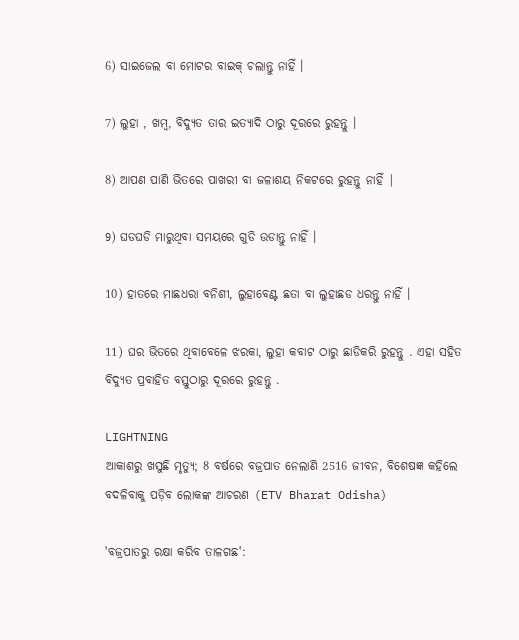6) ସାଇଜେଲ ବା ମୋଟର ବାଇକ୍ ଚଲାନ୍ତୁ ନାହିଁ ।

7) ଲୁହା , ଖମ୍ବ, ବିଦ୍ୟୁତ ତାର ଇତ୍ୟାଦି ଠାରୁ ଦୂରରେ ରୁହନ୍ତୁ ।

8) ଆପଣ ପାଣି ଭିତରେ ପାଖରୀ ବା ଜଳାଶୟ ନିକଟରେ ରୁହନ୍ତୁ ନାହିଁ |

9) ଘଡଘଡି ମାରୁଥିବା ସମୟରେ ଗୁଡି ଉଡାନ୍ତୁ ନାହିଁ ।

10) ହାତରେ ମାଛଧରା ବନିଶୀ, ଲୁହାବେଣ୍ଟ ଛତା ବା ଲୁହାଛଡ ଧରନ୍ତୁ ନାହିଁ ।

11) ଘର ଭିତରେ ଥିବାବେଳେ ଝରକା, ଲୁହା କବାଟ ଠାରୁ ଛାଡିକରି ରୁହନ୍ତୁ . ଏହା ସହିତ ବିଦ୍ୟୁତ ପ୍ରବାହିତ ବସ୍ତୁଠାରୁ ଦୂରରେ ରୁହନ୍ତୁ .

LIGHTNING
ଆକାଶରୁ ଖସୁଛି ମୃତ୍ୟୁ; 8 ବର୍ଷରେ ବଜ୍ରପାତ ନେଲାଣି 2516 ଜୀବନ, ବିଶେଷଜ୍ଞ କହିଲେ ବଦଳିବାକୁ ପଡ଼ିବ ଲୋକଙ୍କ ଆଚରଣ (ETV Bharat Odisha)

'ବଜ୍ରପାତରୁ ରକ୍ଷା କରିବ ତାଳଗଛ':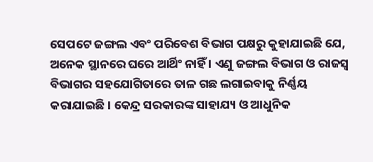ସେପଟେ ଜଙ୍ଗଲ ଏବଂ ପରିବେଶ ବିଭାଗ ପକ୍ଷରୁ କୁହାଯାଇଛି ଯେ, ଅନେକ ସ୍ଥାନରେ ଘରେ ଆର୍ଥିଂ ନାହିଁ । ଏଣୁ ଜଙ୍ଗଲ ବିଭାଗ ଓ ରାଜସ୍ବ ବିଭାଗର ସହଯୋଗିତାରେ ତାଳ ଗଛ ଲଗାଇବାକୁ ନିର୍ଣ୍ଣୟ କରାଯାଇଛି । କେନ୍ଦ୍ର ସରକାରଙ୍କ ସାହାଯ୍ୟ ଓ ଆଧୁନିକ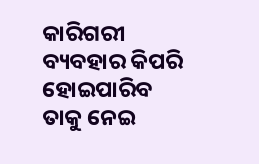କାରିଗରୀ ବ୍ୟବହାର କିପରି ହୋଇପାରିବ ତାକୁ ନେଇ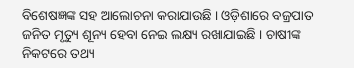ବିଶେଷଜ୍ଞଙ୍କ ସହ ଆଲୋଚନା କରାଯାଉଛି । ଓଡ଼ିଶାରେ ବଜ୍ରପାତ ଜନିତ ମୃତ୍ୟୁ ଶୂନ୍ୟ ହେବା ନେଇ ଲକ୍ଷ୍ୟ ରଖାଯାଇଛି । ଚାଷୀଙ୍କ ନିକଟରେ ତଥ୍ୟ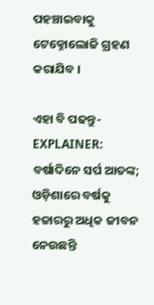ପହଞ୍ଚାଇବାକୁ ଟେକ୍ନୋଲୋଜି ଗ୍ରହଣ କରାଯିବ ।

ଏହା ବି ପଢନ୍ତୁ- EXPLAINER: ବର୍ଷାଦିନେ ସର୍ପ ଆତଙ୍କ; ଓଡ଼ିଶାରେ ବର୍ଷକୁ ହଜାରରୁ ଅଧିକ ଜୀବନ ନେଉଛନ୍ତି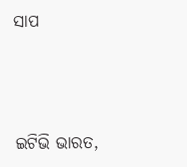ସାପ




ଇଟିଭି ଭାରତ,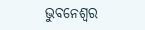ଭୁବନେଶ୍ବର